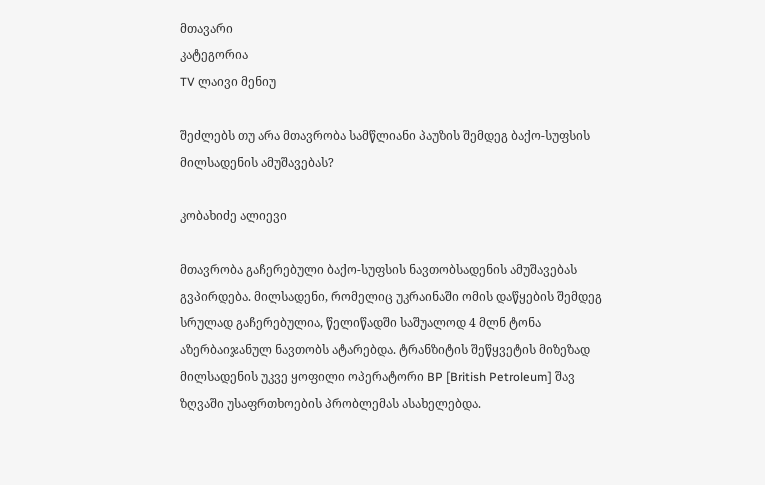მთავარი
კატეგორია
TV ლაივი მენიუ

შეძლებს თუ არა მთავრობა სამწლიანი პაუზის შემდეგ ბაქო-სუფსის მილსადენის ამუშავებას?

კობახიძე ალიევი

მთავრობა გაჩერებული ბაქო-სუფსის ნავთობსადენის ამუშავებას გვპირდება. მილსადენი, რომელიც უკრაინაში ომის დაწყების შემდეგ სრულად გაჩერებულია, წელიწადში საშუალოდ 4 მლნ ტონა აზერბაიჯანულ ნავთობს ატარებდა. ტრანზიტის შეწყვეტის მიზეზად მილსადენის უკვე ყოფილი ოპერატორი BP [British Petroleum] შავ ზღვაში უსაფრთხოების პრობლემას ასახელებდა.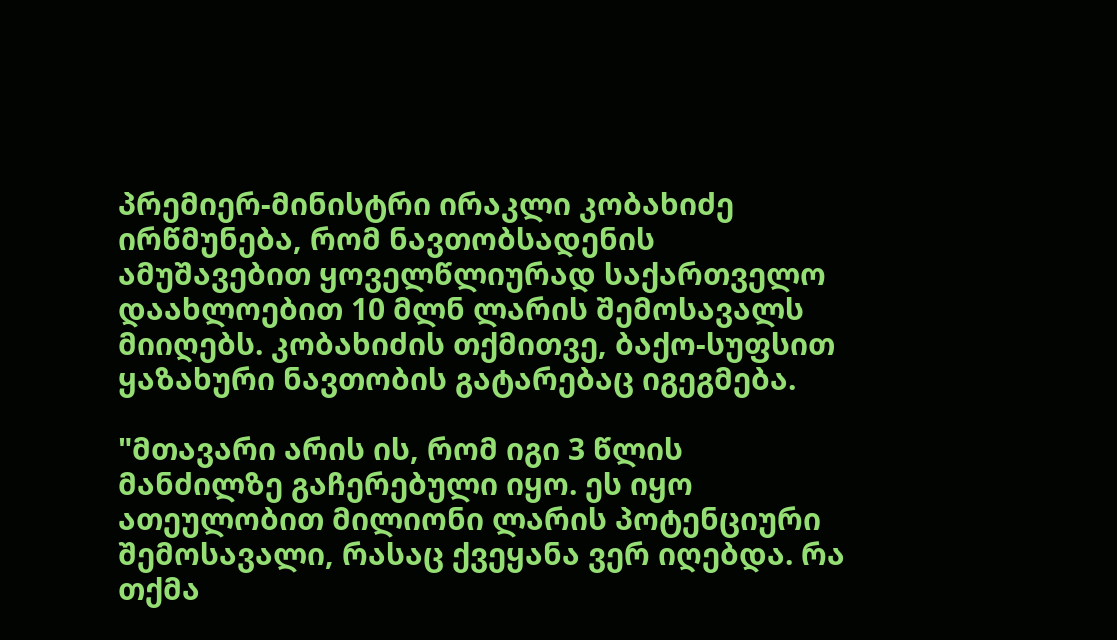პრემიერ-მინისტრი ირაკლი კობახიძე ირწმუნება, რომ ნავთობსადენის ამუშავებით ყოველწლიურად საქართველო დაახლოებით 10 მლნ ლარის შემოსავალს მიიღებს. კობახიძის თქმითვე, ბაქო-სუფსით ყაზახური ნავთობის გატარებაც იგეგმება.

"მთავარი არის ის, რომ იგი 3 წლის მანძილზე გაჩერებული იყო. ეს იყო ათეულობით მილიონი ლარის პოტენციური შემოსავალი, რასაც ქვეყანა ვერ იღებდა. რა თქმა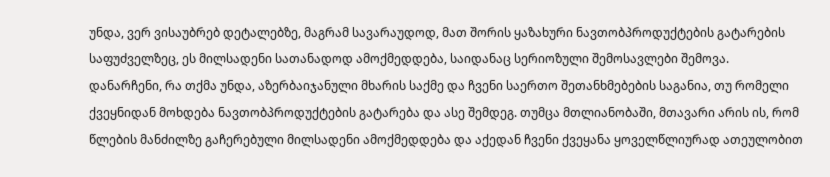უნდა, ვერ ვისაუბრებ დეტალებზე, მაგრამ სავარაუდოდ, მათ შორის ყაზახური ნავთობპროდუქტების გატარების საფუძველზეც, ეს მილსადენი სათანადოდ ამოქმედდება, საიდანაც სერიოზული შემოსავლები შემოვა. დანარჩენი, რა თქმა უნდა, აზერბაიჯანული მხარის საქმე და ჩვენი საერთო შეთანხმებების საგანია, თუ რომელი ქვეყნიდან მოხდება ნავთობპროდუქტების გატარება და ასე შემდეგ. თუმცა მთლიანობაში, მთავარი არის ის, რომ წლების მანძილზე გაჩერებული მილსადენი ამოქმედდება და აქედან ჩვენი ქვეყანა ყოველწლიურად ათეულობით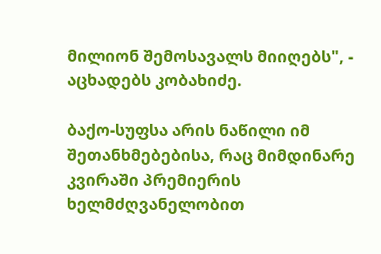მილიონ შემოსავალს მიიღებს", - აცხადებს კობახიძე.

ბაქო-სუფსა არის ნაწილი იმ შეთანხმებებისა, რაც მიმდინარე კვირაში პრემიერის ხელმძღვანელობით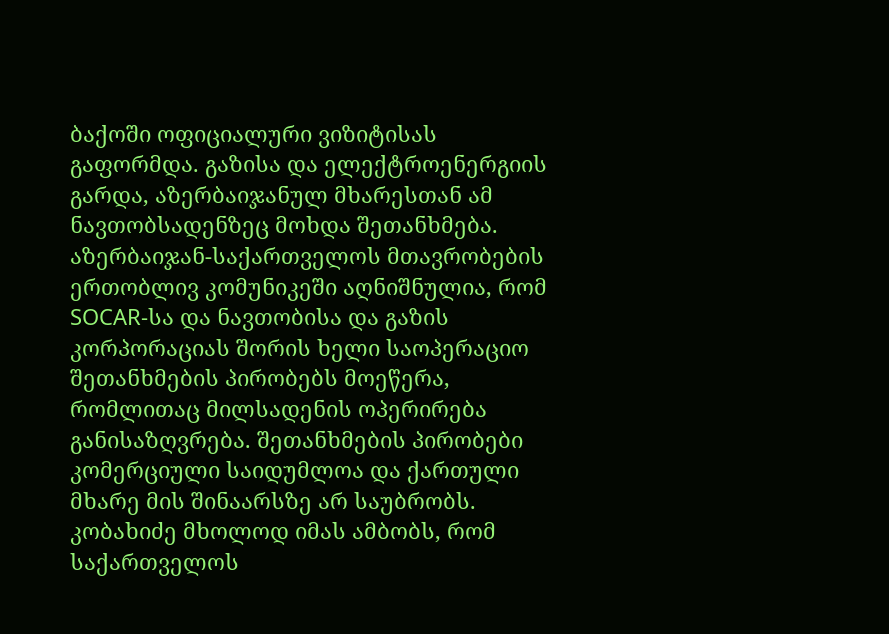ბაქოში ოფიციალური ვიზიტისას გაფორმდა. გაზისა და ელექტროენერგიის გარდა, აზერბაიჯანულ მხარესთან ამ ნავთობსადენზეც მოხდა შეთანხმება. აზერბაიჯან-საქართველოს მთავრობების ერთობლივ კომუნიკეში აღნიშნულია, რომ SOCAR-სა და ნავთობისა და გაზის კორპორაციას შორის ხელი საოპერაციო შეთანხმების პირობებს მოეწერა, რომლითაც მილსადენის ოპერირება განისაზღვრება. შეთანხმების პირობები კომერციული საიდუმლოა და ქართული მხარე მის შინაარსზე არ საუბრობს. კობახიძე მხოლოდ იმას ამბობს, რომ საქართველოს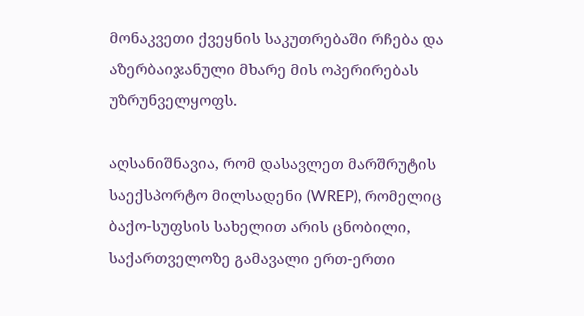მონაკვეთი ქვეყნის საკუთრებაში რჩება და აზერბაიჯანული მხარე მის ოპერირებას უზრუნველყოფს.

აღსანიშნავია, რომ დასავლეთ მარშრუტის საექსპორტო მილსადენი (WREP), რომელიც ბაქო-სუფსის სახელით არის ცნობილი, საქართველოზე გამავალი ერთ-ერთი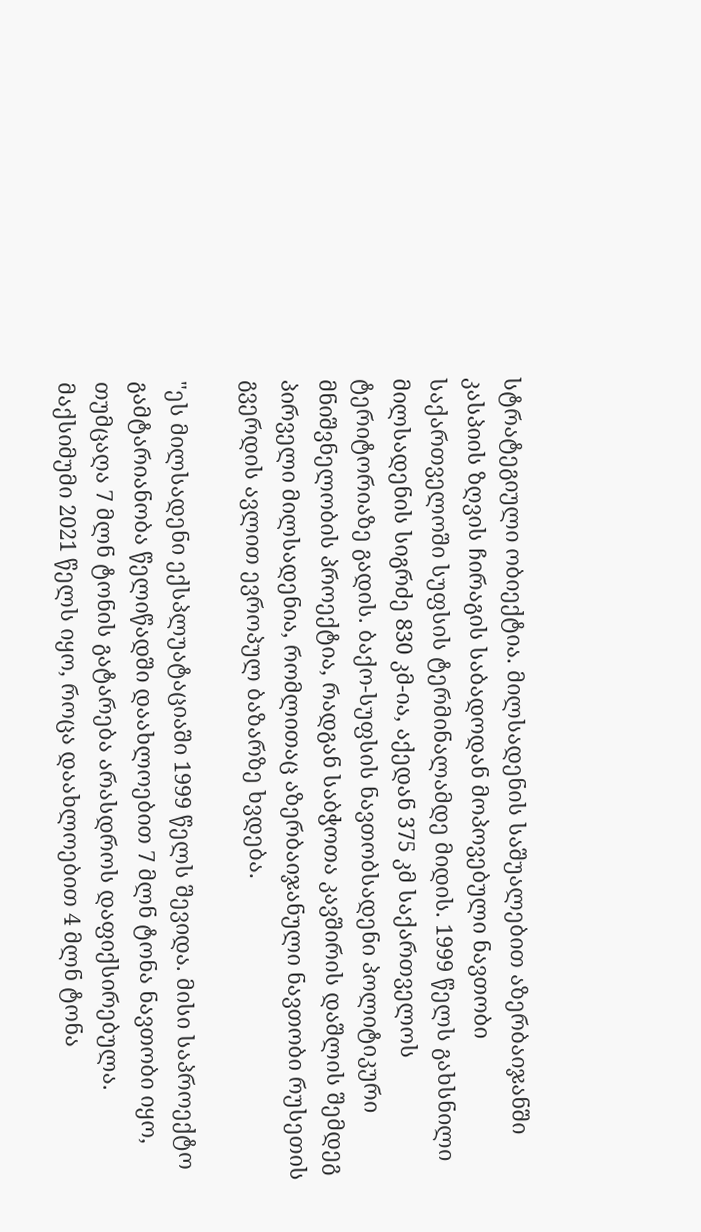სტრატეგიული ობიექტია. მილსადენის საშუალებით აზერბაიჯანში კასპიის ზღვის ჩირაგის საბადოდან მოპოვებული ნავთობი საქართველოში სუფსის ტერმინალამდე მიდის. 1999 წელს გახსნილი მილსადენის სიგრძე 830 კმ-ია, აქედან 375 კმ საქართველოს ტერიტორიაზე გადის. ბაქო-სუფსის ნავთობსადენი პოლიტიკური მნიშვნელობის პროექტია, რადგან საბჭოთა კავშირის დაშლის შემდეგ პირველი მილსადენია, რომლითაც აზერბაიჯანული ნავთობი რუსეთის გვერდის ავლით ევროპულ ბაზარზე ხვდება.

"ეს მილსადენი ექსპლუატაციაში 1999 წელს შევიდა. მისი საპროექტო გამტარიანობა წელიწადში დაახლოებით 7 მლნ ტონა ნავთობი იყო, თუმცაღა 7 მლნ ტონის გატარება არასდროს დაფიქსირებულა. მაქსიმუმი 2021 წელს იყო, როცა დაახლოებით 4 მლნ ტონა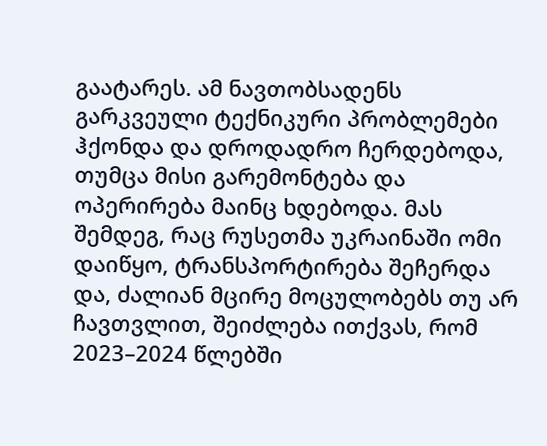გაატარეს. ამ ნავთობსადენს გარკვეული ტექნიკური პრობლემები ჰქონდა და დროდადრო ჩერდებოდა, თუმცა მისი გარემონტება და ოპერირება მაინც ხდებოდა. მას შემდეგ, რაც რუსეთმა უკრაინაში ომი დაიწყო, ტრანსპორტირება შეჩერდა და, ძალიან მცირე მოცულობებს თუ არ ჩავთვლით, შეიძლება ითქვას, რომ 2023–2024 წლებში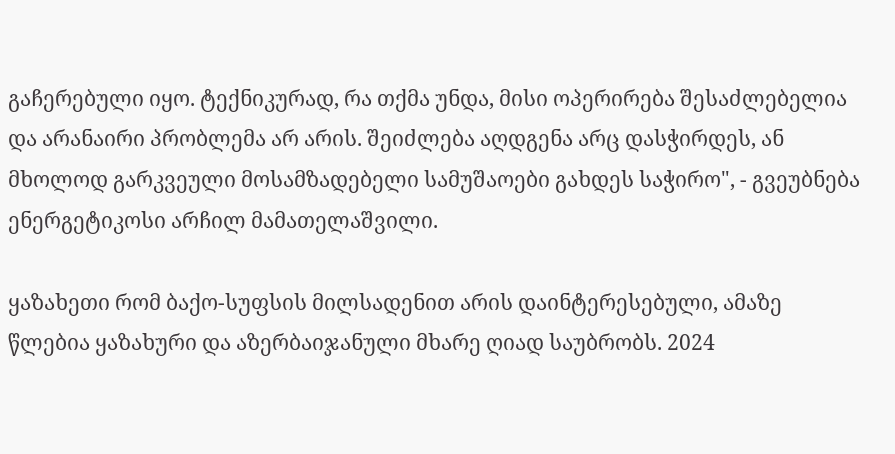გაჩერებული იყო. ტექნიკურად, რა თქმა უნდა, მისი ოპერირება შესაძლებელია და არანაირი პრობლემა არ არის. შეიძლება აღდგენა არც დასჭირდეს, ან მხოლოდ გარკვეული მოსამზადებელი სამუშაოები გახდეს საჭირო", - გვეუბნება ენერგეტიკოსი არჩილ მამათელაშვილი.

ყაზახეთი რომ ბაქო-სუფსის მილსადენით არის დაინტერესებული, ამაზე წლებია ყაზახური და აზერბაიჯანული მხარე ღიად საუბრობს. 2024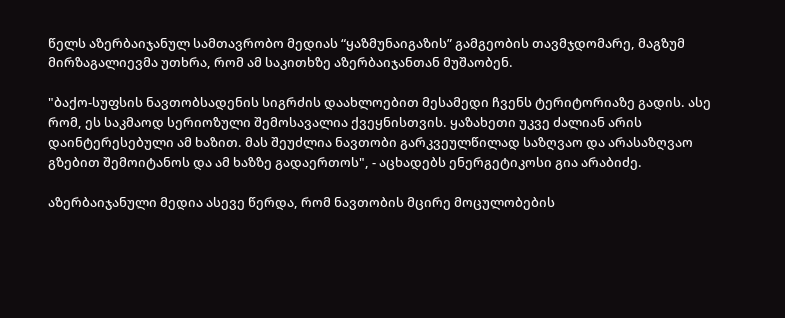წელს აზერბაიჯანულ სამთავრობო მედიას “ყაზმუნაიგაზის” გამგეობის თავმჯდომარე, მაგზუმ მირზაგალიევმა უთხრა, რომ ამ საკითხზე აზერბაიჯანთან მუშაობენ.

"ბაქო-სუფსის ნავთობსადენის სიგრძის დაახლოებით მესამედი ჩვენს ტერიტორიაზე გადის. ასე რომ, ეს საკმაოდ სერიოზული შემოსავალია ქვეყნისთვის. ყაზახეთი უკვე ძალიან არის დაინტერესებული ამ ხაზით. მას შეუძლია ნავთობი გარკვეულწილად საზღვაო და არასაზღვაო გზებით შემოიტანოს და ამ ხაზზე გადაერთოს", - აცხადებს ენერგეტიკოსი გია არაბიძე.

აზერბაიჯანული მედია ასევე წერდა, რომ ნავთობის მცირე მოცულობების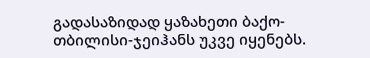გადასაზიდად ყაზახეთი ბაქო-თბილისი-ჯეიჰანს უკვე იყენებს.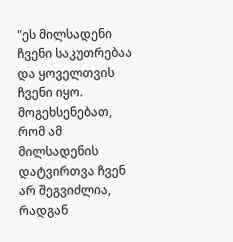"ეს მილსადენი ჩვენი საკუთრებაა და ყოველთვის ჩვენი იყო. მოგეხსენებათ, რომ ამ მილსადენის დატვირთვა ჩვენ არ შეგვიძლია, რადგან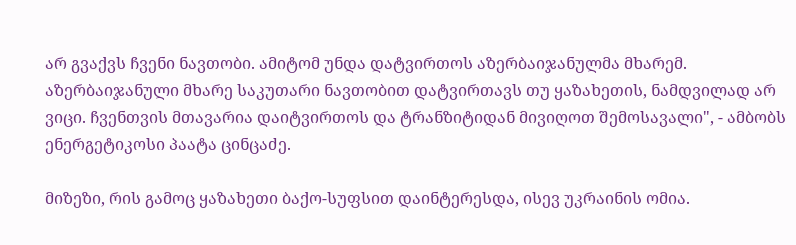არ გვაქვს ჩვენი ნავთობი. ამიტომ უნდა დატვირთოს აზერბაიჯანულმა მხარემ. აზერბაიჯანული მხარე საკუთარი ნავთობით დატვირთავს თუ ყაზახეთის, ნამდვილად არ ვიცი. ჩვენთვის მთავარია დაიტვირთოს და ტრანზიტიდან მივიღოთ შემოსავალი", - ამბობს ენერგეტიკოსი პაატა ცინცაძე.

მიზეზი, რის გამოც ყაზახეთი ბაქო-სუფსით დაინტერესდა, ისევ უკრაინის ომია.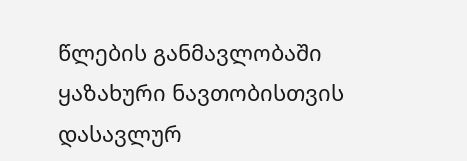წლების განმავლობაში ყაზახური ნავთობისთვის დასავლურ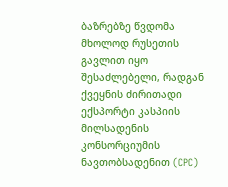ბაზრებზე წვდომა მხოლოდ რუსეთის გავლით იყო შესაძლებელი, რადგან ქვეყნის ძირითადი ექსპორტი კასპიის მილსადენის კონსორციუმის ნავთობსადენით (CPC)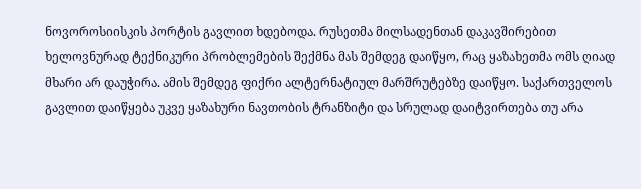ნოვოროსიისკის პორტის გავლით ხდებოდა. რუსეთმა მილსადენთან დაკავშირებით ხელოვნურად ტექნიკური პრობლემების შექმნა მას შემდეგ დაიწყო, რაც ყაზახეთმა ომს ღიად მხარი არ დაუჭირა. ამის შემდეგ ფიქრი ალტერნატიულ მარშრუტებზე დაიწყო. საქართველოს გავლით დაიწყება უკვე ყაზახური ნავთობის ტრანზიტი და სრულად დაიტვირთება თუ არა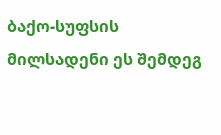ბაქო-სუფსის მილსადენი ეს შემდეგ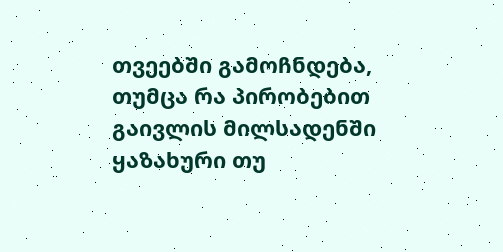თვეებში გამოჩნდება, თუმცა რა პირობებით გაივლის მილსადენში ყაზახური თუ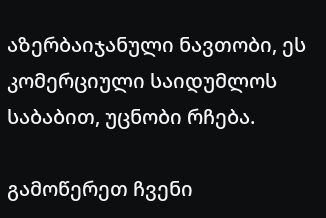აზერბაიჯანული ნავთობი, ეს კომერციული საიდუმლოს საბაბით, უცნობი რჩება.

გამოწერეთ ჩვენი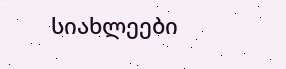სიახლეები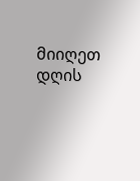მიიღეთ დღის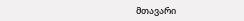მთავარი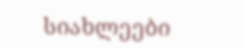სიახლეები